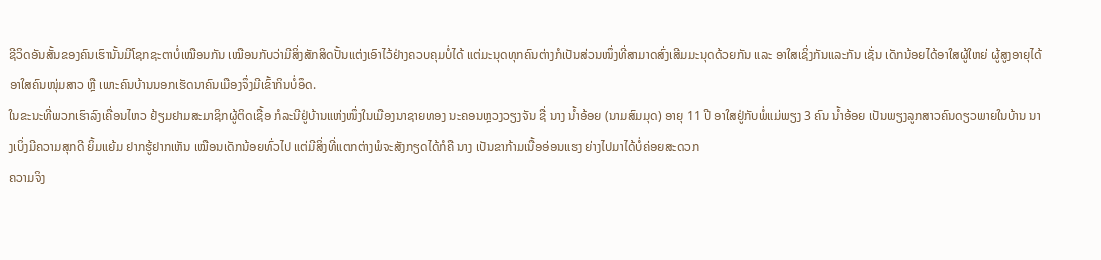ຊີວິດອັນສັ້ນຂອງຄົນເຮົານັ້ນມີໂຊກຊະຕາບໍ່ເໝືອນກັນ ເໝືອນກັບວ່າມີສິ່ງສັກສິດປັ້ນແຕ່ງເອົາໄວ້ຢ່າງຄວບຄຸມບໍ່ໄດ້ ແຕ່ມະນຸດທຸກຄົນຕ່າງກໍເປັນສ່ວນໜຶ່ງທີ່ສາມາດສົ່ງເສີມມະນຸດດ້ວຍກັນ ແລະ ອາໃສເຊິ່ງກັນແລະກັນ ເຊັ່ນ ເດັກນ້ອຍໄດ້ອາໃສຜູ້ໃຫຍ່ ຜູ້ສູງອາຍຸໄດ້ອາໃສຄົນໜຸ່ມສາວ ຫຼື ເພາະຄົນບ້ານນອກເຮັດນາຄົນເມືອງຈຶ່ງມີເຂົ້າກິນບໍ່ອຶດ.
ໃນຂະນະທີ່ພວກເຮົາລົງເຄື່ອນໄຫວ ຢ້ຽມຢາມສະມາຊິກຜູ້ຕິດເຊື້ອ ກໍລະນີຢູ່ບ້ານແຫ່ງໜຶ່ງໃນເມືອງນາຊາຍທອງ ນະຄອນຫຼວງວຽງຈັນ ຊື່ ນາງ ນ້ຳອ້ອຍ (ນາມສົມມຸດ) ອາຍຸ 11 ປີ ອາໃສຢູ່ກັບພໍ່ແມ່ພຽງ 3 ຄົນ ນ້ຳອ້ອຍ ເປັນພຽງລູກສາວຄົນດຽວພາຍໃນບ້ານ ນາງເບິ່ງມີຄວາມສຸກດີ ຍິ້ມແຍ້ມ ຢາກຮູ້ຢາກເຫັນ ເໝືອນເດັກນ້ອຍທົ່ວໄປ ແຕ່ມີສິ່ງທີ່ແຕກຕ່າງພໍຈະສັງກຽດໄດ້ກໍຄື ນາງ ເປັນຂາກ້າມເນື້ອອ່ອນແຮງ ຍ່າງໄປມາໄດ້ບໍ່ຄ່ອຍສະດວກ
ຄວາມຈິງ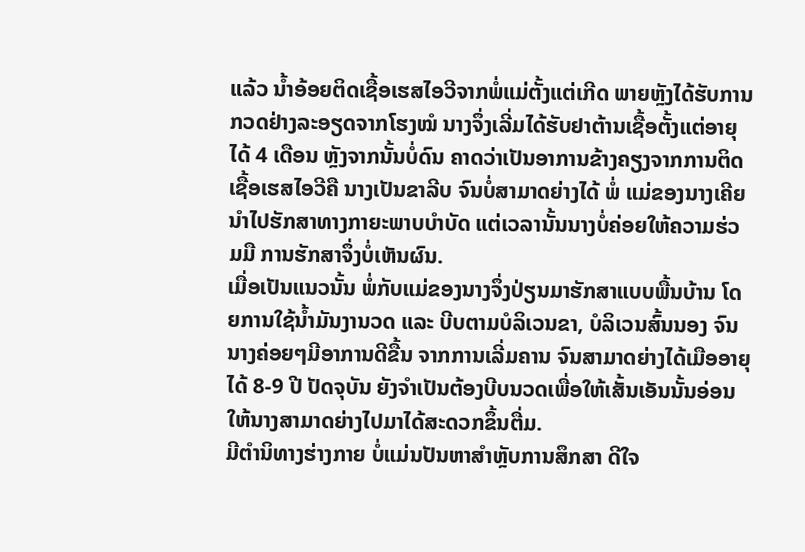ແລ້ວ ນ້ຳອ້ອຍຕິດເຊື້ອເຮສໄອວີຈາກພໍ່ແມ່ຕັ້ງແຕ່ເກີດ ພາຍຫຼັງໄດ້ຮັບການກວດຢ່າງລະອຽດຈາກໂຮງໝໍ ນາງຈຶ່ງເລີ່ມໄດ້ຮັບຢາຕ້ານເຊື້ອຕັ້ງແຕ່ອາຍຸໄດ້ 4 ເດືອນ ຫຼັງຈາກນັ້ນບໍ່ດົນ ຄາດວ່າເປັນອາການຂ້າງຄຽງຈາກການຕິດເຊື້ອເຮສໄອວີຄື ນາງເປັນຂາລີບ ຈົນບໍ່ສາມາດຍ່າງໄດ້ ພໍ່ ແມ່ຂອງນາງເຄີຍນຳໄປຮັກສາທາງກາຍະພາບບຳບັດ ແຕ່ເວລານັ້ນນາງບໍ່ຄ່ອຍໃຫ້ຄວາມຮ່ວມມື ການຮັກສາຈຶ່ງບໍ່ເຫັນຜົນ.
ເມື່ອເປັນແນວນັ້ນ ພໍ່ກັບແມ່ຂອງນາງຈຶ່ງປ່ຽນມາຮັກສາແບບພື້ນບ້ານ ໂດຍການໃຊ້ນ້ຳມັນງານວດ ແລະ ບີບຕາມບໍລິເວນຂາ, ບໍລິເວນສົ້ນນອງ ຈົນນາງຄ່ອຍໆມີອາການດີຂື້ນ ຈາກການເລີ່ມຄານ ຈົນສາມາດຍ່າງໄດ້ເມືອອາຍຸໄດ້ 8-9 ປີ ປັດຈຸບັນ ຍັງຈຳເປັນຕ້ອງບີບນວດເພື່ອໃຫ້ເສັ້ນເອັນນັ້ນອ່ອນ ໃຫ້ນາງສາມາດຍ່າງໄປມາໄດ້ສະດວກຂຶ້ນຕື່ມ.
ມີຕຳນິທາງຮ່າງກາຍ ບໍ່ແມ່ນປັນຫາສຳຫຼັບການສຶກສາ ດີໃຈ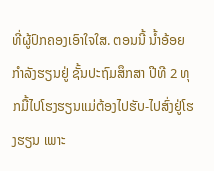ທີ່ຜູ້ປົກຄອງເອົາໃຈໃສ. ຕອນນີ້ ນ້ຳອ້ອຍກຳລັງຮຽນຢູ່ ຊັ້ນປະຖົມສຶກສາ ປີທີ 2 ທຸກມື້ໄປໂຮງຮຽນແມ່ຕ້ອງໄປຮັບ-ໄປສົ່ງຢູ່ໂຮງຮຽນ ເພາະ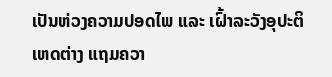ເປັນຫ່ວງຄວາມປອດໄພ ແລະ ເຝົ້າລະວັງອຸປະຕິເຫດຕ່າງ ແຖມຄວາ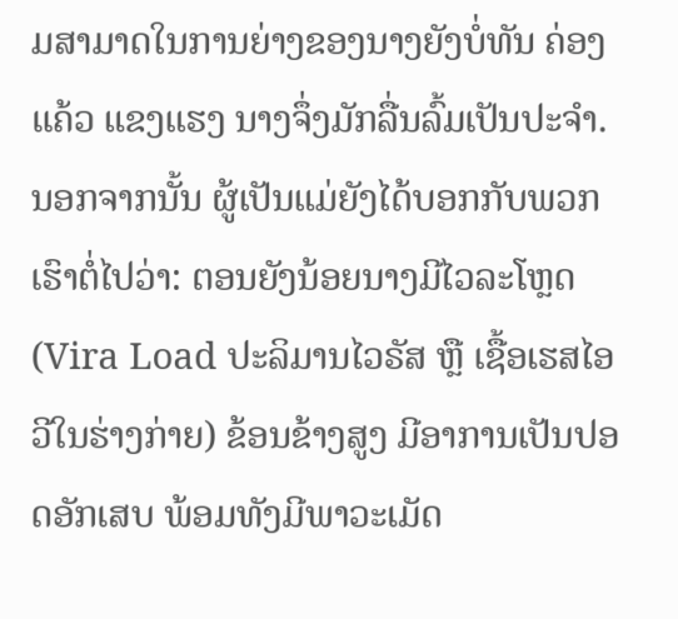ມສາມາດໃນການຍ່າງຂອງນາງຍັງບໍ່ທັນ ຄ່ອງແຄ້ວ ແຂງແຮງ ນາງຈຶ່ງມັກລື່ນລົ້ມເປັນປະຈຳ.ນອກຈາກນັ້ນ ຜູ້ເປັນແມ່ຍັງໄດ້ບອກກັບພວກເຮົາຕໍ່ໄປວ່າ: ຕອນຍັງນ້ອຍນາງມີໄວລະໂຫຼດ(Vira Load ປະລິມານໄວຣັສ ຫຼື ເຊື້ອເຮສໄອວີໃນຮ່າງກ່າຍ) ຂ້ອນຂ້າງສູງ ມີອາການເປັນປອດອັກເສບ ພ້ອມທັງມີພາວະເມັດ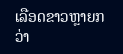ເລືອດຂາວຫຼາຍກວ່າ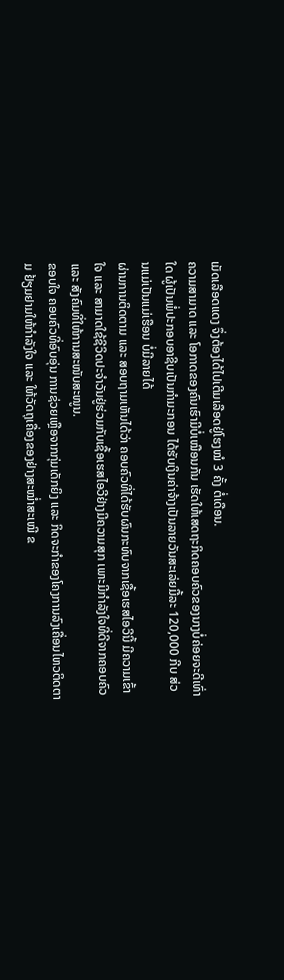ເມັດເລືອດແດງ ຈຶ່ງຕ້ອງໄດ້ໄປເຕີມເລືອດຢູ່ໂຮງໝໍ 3 ຄັ້ງ ຕໍ່ເດືອນ.
ຄວາມສາມາດ ແລະ ໂອກາດຂອງຄົນເຮົາມີບໍ່ເໝືອນກັນ ເຮັດໃຫ້ເສດຖະກິດຄອບຄົວຂອງນາງບໍ່ຄ່ອຍຈະດີເທົ່າໃດ ຜູ້ເປັນພໍ່ປະກອບອາຊີບເປັນກໍາມະກອນ ໄດ້ຮັບເງິນຄ່າຈ້າງເປັນລາຍວັນສະເລ່ຍມື້ລະ 120,000 ກີບ ສ່ວນແມ່ເປັນແມ່ເຮືອນ ບໍ່ມີລາຍໄດ້
ຜ່ານການຕິດຕາມ ແລະ ສອບຖາມເຫັນໄດ້ວ່າ ຄອບຄົວທີ່ໄດ້ຮັບຜົນກະທົບຈາກເຊື້ອເຮສໄອວີນີ້ ມີຄວາມເຂົ້າໃຈ ແລະ ສາມາດໃຊ້ຊີວິດປະຈຳວັນຢູ່ຮ່ວມກັບເຊື້ອເຮສໄອວີຢ່າງມີຄວາມສຸກ ເພາະມີກຳລັງໃຈທີ່ດີຈາກຄອບຄົວ ແລະ ສັງຄົມທີ່ໃຫ້ການສະໜັບສະໜູນ.
ຂອບໃຈ ຄອບຄົວທີ່ອົບອຸ່ນ ການຊ່ວຍເຫຼືອຈາກກຸ່ມເດັກຍິງ ແລະ ກິດຈະກຳຂອງໂຄງການລົງເຄື່ອນໄຫວຕິດຕາມ ຢ້ຽມຢາມໃຫ້ກຳລັງໃຈ ແລະ ໃຫ້ວັດຖຸເຄື່ອງຂອງຢ່າງສະໝ່ຳສະເໝີ ຂ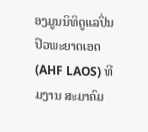ອງມູນນິທິດູແລປິ່ນປົວພະຍາດເອດ (AHF LAOS) ທີມງານ ສະມາຄົມ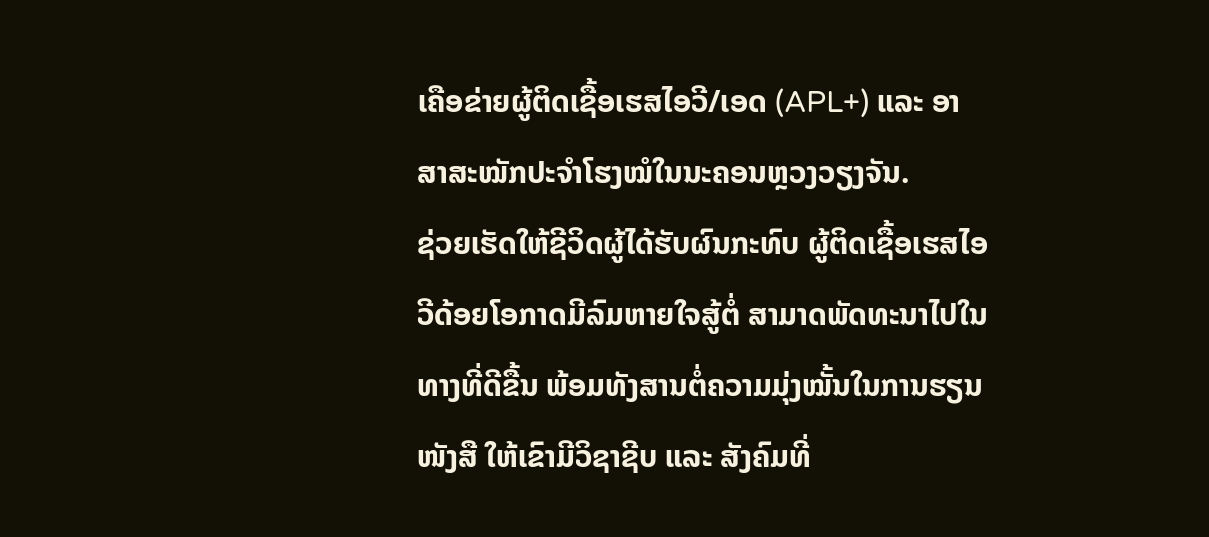ເຄືອຂ່າຍຜູ້ຕິດເຊື້ອເຮສໄອວີ/ເອດ (APL+) ແລະ ອາສາສະໝັກປະຈໍາໂຮງໝໍໃນນະຄອນຫຼວງວຽງຈັນ.
ຊ່ວຍເຮັດໃຫ້ຊີວິດຜູ້ໄດ້ຮັບຜົນກະທົບ ຜູ້ຕິດເຊື້ອເຮສໄອວີດ້ອຍໂອກາດມີລົມຫາຍໃຈສູ້ຕໍ່ ສາມາດພັດທະນາໄປໃນທາງທີ່ດີຂື້ນ ພ້ອມທັງສານຕໍ່ຄວາມມຸ່ງໝັ້ນໃນການຮຽນໜັງສື ໃຫ້ເຂົາມີວິຊາຊີບ ແລະ ສັງຄົມທີ່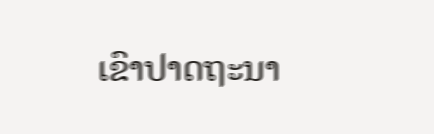ເຂົາປາດຖະນາ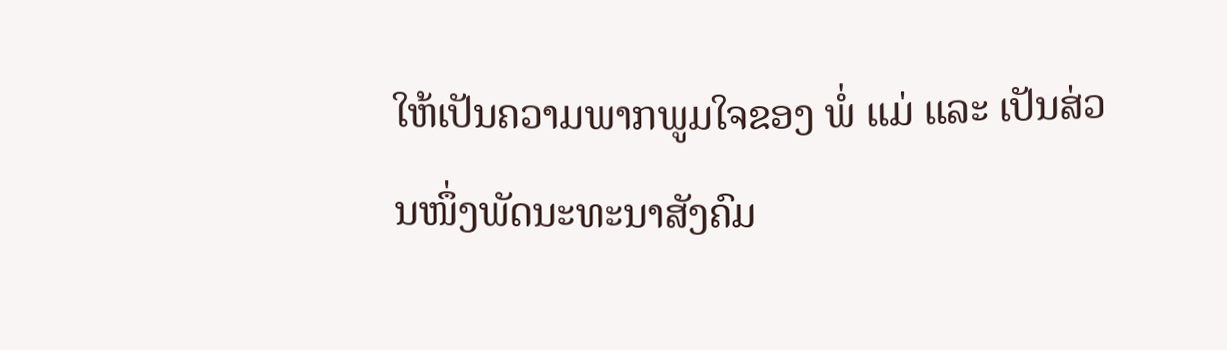ໃຫ້ເປັນຄວາມພາກພູມໃຈຂອງ ພໍ່ ແມ່ ແລະ ເປັນສ່ວນໜຶ່ງພັດນະທະນາສັງຄົມ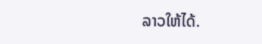ລາວໃຫ້ໄດ້.